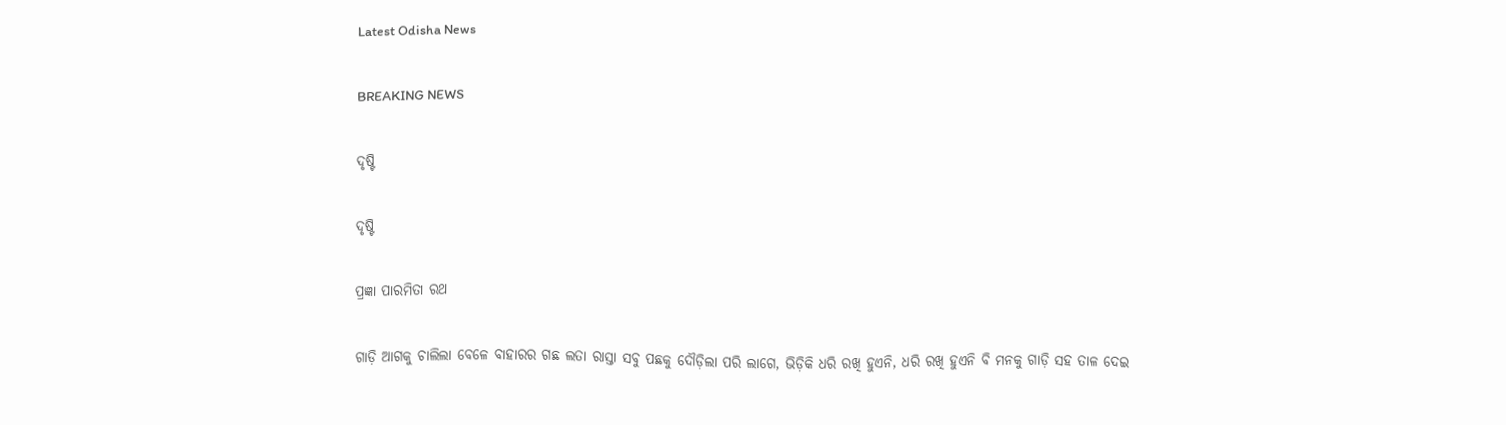Latest Odisha News

BREAKING NEWS

ଦୃଷ୍ଟି

ଦୃଷ୍ଟି

ପ୍ରଜ୍ଞା ପାରମିତା ରଥ

ଗାଡ଼ି ଆଗକୁ ଚାଲିଲା ବେଳେ ବାହାରର ଗଛ ଲତା ରାସ୍ତା ସବୁ ପଛକୁ ଦୌଡ଼ିଲା ପରି ଲାଗେ, ଭିଡ଼ିକି ଧରି ରଖି ହୁଏନି, ଧରି ରଖି ହୁଏନି ବି ମନକୁ ଗାଡ଼ି ସହ ତାଳ ଦେଇ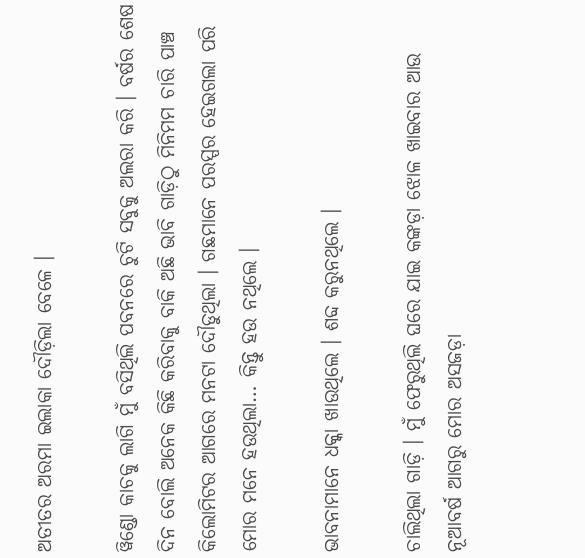ଅତୀତର ଅରମା ଇଲାକା ଦୌଡ଼ିଲା ବେଳେ ।

ୱିଣ୍ଡୋ କାଚକୁ ଲାଗି ମୁଁ ବସିଥିଲି ପବନରେ ଚୁଟି ସବୁକୁ ଅଲରା କରି । ବର୍ଷର ଶେଷ ଦିନ ବୋଲି ଅନେକ କିଛି କରିବାକୁ ବାକି ଅଛି ଭାବି ଗାଡ଼ିଠୁ ମିନିମମ ଚାରି ପାଞ୍ଚ କିଲୋମିଟର ଆଗରେ ମନଟା ଦୌଡୁଥିଲା । ଗଛମାନେ ପରସ୍ପର ହେଇଗଲା ପରି ମୋର ମନେ ହଉଥିଲା… କିନ୍ତୁ ହଉ ନଥିଲେ ।

ଭାବନାମାନେ ଧକ୍କା ଖାଉଥିଲେ । ଶବ୍ଦ କରୁନଥିଲେ ।

ଚାଲିଥିଲା ଗାଡ଼ି । ମୁଁ ଫେରୁଥିଲି ଘରେ ଯାଇ କଙ୍କଡ଼ା ଝୋଳ ଖାଇବାର ଆଉ ନୂଆବର୍ଷ ଆଗରୁ ମୋର ଅସଜଡ଼ା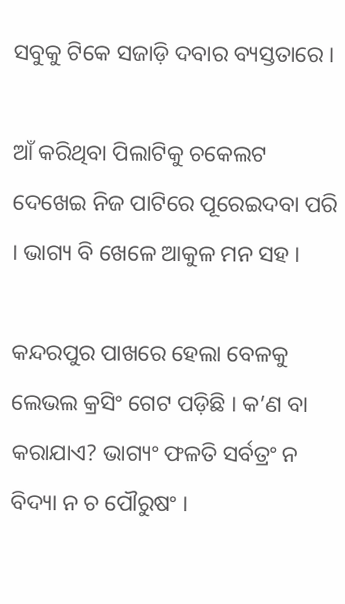ସବୁକୁ ଟିକେ ସଜାଡ଼ି ଦବାର ବ୍ୟସ୍ତତାରେ ।

ଆଁ କରିଥିବା ପିଲାଟିକୁ ଚକେଲଟ ଦେଖେଇ ନିଜ ପାଟିରେ ପୂରେଇଦବା ପରି । ଭାଗ୍ୟ ବି ଖେଳେ ଆକୁଳ ମନ ସହ ।

କନ୍ଦରପୁର ପାଖରେ ହେଲା ବେଳକୁ ଲେଭଲ କ୍ରସିଂ ଗେଟ ପଡ଼ିଛି । କ’ଣ ବା କରାଯାଏ? ଭାଗ୍ୟଂ ଫଳତି ସର୍ବତ୍ରଂ ନ ବିଦ୍ୟା ନ ଚ ପୌରୁଷଂ ।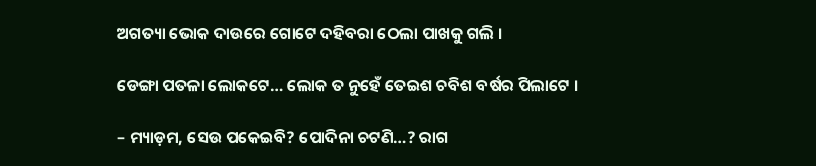ଅଗତ୍ୟା ଭୋକ ଦାଉରେ ଗୋଟେ ଦହିବରା ଠେଲା ପାଖକୁ ଗଲି ।

ଡେଙ୍ଗା ପତଳା ଲୋକଟେ… ଲୋକ ତ ନୁହେଁ ତେଇଶ ଚବିଶ ବର୍ଷର ପିଲାଟେ ।

– ମ୍ୟାଡ଼ମ, ସେଉ ପକେଇବି? ପୋଦିନା ଚଟଣି…? ରାଗ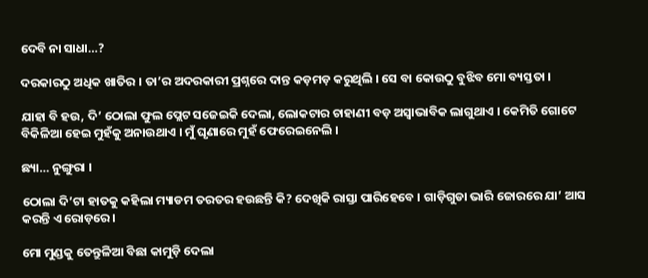ଦେବି ନା ସାଧା…?

ଦରକାରଠୁ ଅଧିକ ଖାତିର । ତା’ର ଅଦରକାରୀ ପ୍ରଶ୍ନରେ ଦାନ୍ତ କଡ଼ମଡ଼ କରୁଥିଲି । ସେ ବା କୋଉଠୁ ବୁଝିବ ମୋ ବ୍ୟସ୍ତତା ।

ଯାହା ବି ହଉ, ଦି’ ଠୋଲା ଫୁଲ ପ୍ଲେଟ ସଜେଇକି ଦେଲା, ଲୋକଟାର ଚାହାଣୀ ବଡ଼ ଅସ୍ୱାଭାବିକ ଲାଗୁଥାଏ । କେମିତି ଗୋଟେ ବିକିଳିଆ ହେଇ ମୁହଁକୁ ଅନାଉଥାଏ । ମୁଁ ଘୃଣାରେ ମୁହଁ ଫେରେଇନେଲି ।

ଛ୍ୟା… ନୁଙ୍ଗୁରା ।

ଠୋଲା ଦି’ଟା ହାତକୁ କହିଲା ମ୍ୟାଡମ ତରତର ହଉଛନ୍ତି କି? ଦେଖିକି ରାସ୍ତା ପାରିହେବେ । ଗାଡ଼ିଗୁଡା ଭାରି ଜୋରରେ ଯା’ ଆସ କରନ୍ତି ଏ ରୋଡ଼ରେ ।

ମୋ ମୁଣ୍ଡକୁ ତେନ୍ତୁଳିଆ ବିଛା କାମୁଡ଼ି ଦେଲା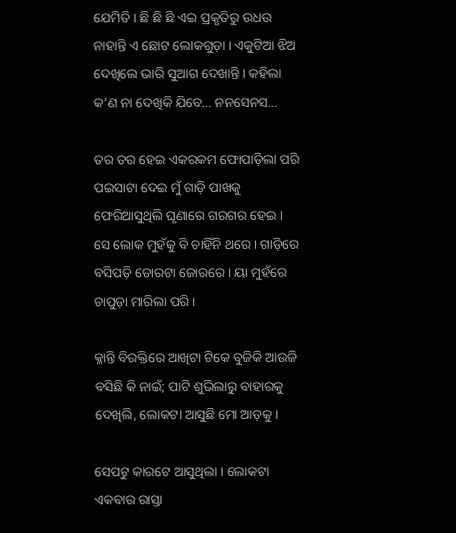ଯେମିତି । ଛି ଛି ଛି ଏଇ ପ୍ରକୃତିରୁ ଉଧଉ ନାହାନ୍ତି ଏ ଛୋଟ ଲୋକଗୁଡ଼ା । ଏକୁଟିଆ ଝିଅ ଦେଖିଲେ ଭାରି ସୁଆଗ ଦେଖାନ୍ତି । କହିଲା କ’ଣ ନା ଦେଖିକି ଯିବେ… ନନସେନସ…

ତର ତର ହେଇ ଏକରକମ ଫୋପାଡ଼ିଲା ପରି ପଇସାଟା ଦେଇ ମୁଁ ଗାଡ଼ି ପାଖକୁ ଫେରିଆସୁଥିଲି ଘୃଣାରେ ଗରଗର ହେଇ । ସେ ଲୋକ ମୁହଁକୁ ବି ଚାହିଁନି ଥରେ । ଗାଡ଼ିରେ ବସିପଡ଼ି ଡୋରଟା ଜୋରରେ । ୟା ମୁହଁରେ ଚାପୁଡ଼ା ମାରିଲା ପରି ।

କ୍ଳାନ୍ତି ବିରକ୍ତିରେ ଆଖିଟା ଟିକେ ବୁଜିକି ଆଉଜି ବସିଛି କି ନାଇଁ; ପାଟି ଶୁଭିଲାରୁ ବାହାରକୁ ଦେଖିଲି, ଲୋକଟା ଆସୁଛି ମୋ ଆଡ଼କୁ ।

ସେପଟୁ କାରଟେ ଆସୁଥିଲା । ଲୋକଟା ଏକବାର ରାସ୍ତା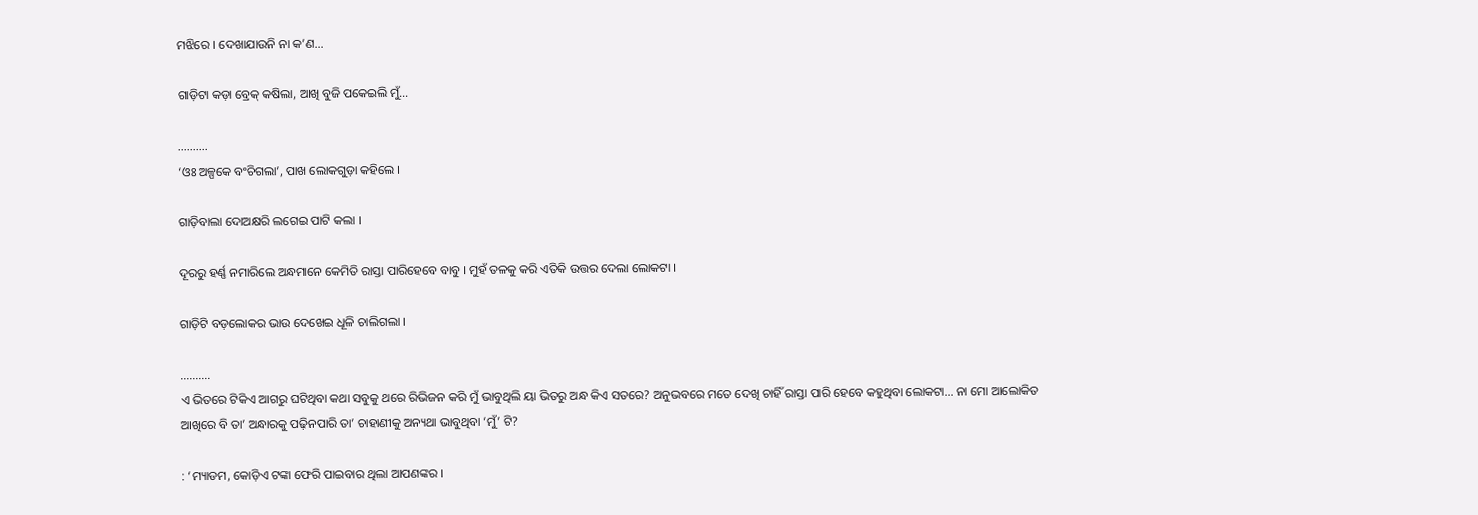ମଝିରେ । ଦେଖାଯାଉନି ନା କ’ଣ…

ଗାଡ଼ିଟା କଡ଼ା ବ୍ରେକ୍ କଷିଲା, ଆଖି ବୁଜି ପକେଇଲି ମୁଁ…

……….
‘ଓଃ ଅଳ୍ପକେ ବଂଚିଗଲା’, ପାଖ ଲୋକଗୁଡ଼ା କହିଲେ ।

ଗାଡ଼ିବାଲା ଦୋଅକ୍ଷରି ଲଗେଇ ପାଟି କଲା ।

ଦୂରରୁ ହର୍ଣ୍ଣ ନମାରିଲେ ଅନ୍ଧମାନେ କେମିତି ରାସ୍ତା ପାରିହେବେ ବାବୁ । ମୁହଁ ତଳକୁ କରି ଏତିକି ଉତ୍ତର ଦେଲା ଲୋକଟା ।

ଗାଡ଼ିଟି ବଡ଼ଲୋକର ଭାଉ ଦେଖେଇ ଧୂଳି ଚାଲିଗଲା ।

……….
ଏ ଭିତରେ ଟିକିଏ ଆଗରୁ ଘଟିଥିବା କଥା ସବୁକୁ ଥରେ ରିଭିଜନ କରି ମୁଁ ଭାବୁଥିଲି ୟା ଭିତରୁ ଅନ୍ଧ କିଏ ସତରେ? ଅନୁଭବରେ ମତେ ଦେଖି ଚାହିଁ ରାସ୍ତା ପାରି ହେବେ କହୁଥିବା ଲୋକଟା… ନା ମୋ ଆଲୋକିତ ଆଖିରେ ବି ତା’ ଅନ୍ଧାରକୁ ପଢ଼ିନପାରି ତା’ ଚାହାଣୀକୁ ଅନ୍ୟଥା ଭାବୁଥିବା ‘ମୁଁ’ ଟି?

: ‘ମ୍ୟାଡମ, କୋଡ଼ିଏ ଟଙ୍କା ଫେରି ପାଇବାର ଥିଲା ଆପଣଙ୍କର ।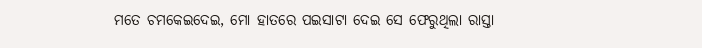ମତେ ଚମକେଇଦେଇ, ମୋ ହାତରେ ପଇସାଟା ଦେଇ ସେ ଫେରୁଥିଲା ରାସ୍ତା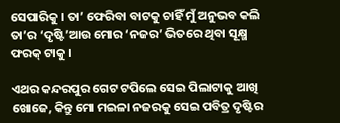ସେପାରିକୁ । ତା’ ଫେରିବା ବାଟକୁ ଚାହିଁ ମୁଁ ଅନୁଭବ କଲି ତା’ର ‘ଦୃଷ୍ଟି’ଆଉ ମୋର ‘ନଜର’ ଭିତରେ ଥିବା ସୂକ୍ଷ୍ମ ଫରକ୍ ଟାକୁ ।

ଏଥର କନ୍ଦରପୁର ଗେଟ ଟପିଲେ ସେଇ ପିଲାଟାକୁ ଆଖି ଖୋଜେ, କିନ୍ତୁ ମୋ ମଇଳା ନଜରକୁ ସେଇ ପବିତ୍ର ଦୃଷ୍ଟିର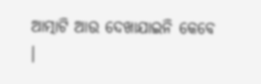ଆତ୍ମାଟି ଆଉ ଦେଖାଯାଇନି କେବେ ।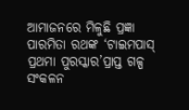ଆମାଜନରେ ମିଳୁଛି ପ୍ରଜ୍ଞା ପାରମିତା ରଥଙ୍କ ‘ଟାଇମପାସ୍‍ ପ୍ରଥମା ପୁରସ୍କାର’ପ୍ରାପ୍ତ ଗଳ୍ପ ସଂକଳନ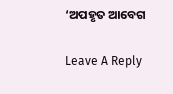‘ଅପହୃତ ଆବେଗ

Leave A Reply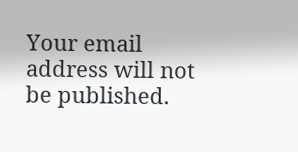Your email address will not be published.